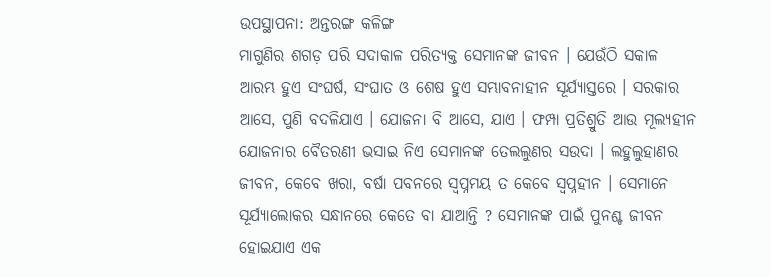ଉପସ୍ଥାପନା: ଅନ୍ତରଙ୍ଗ କଳିଙ୍ଗ
ମାଗୁଣିର ଶଗଡ଼ ପରି ସଦାକାଳ ପରିତ୍ୟକ୍ତ ସେମାନଙ୍କ ଜୀବନ । ଯେଉଁଠି ସକାଳ ଆରମ୍ଭ ହୁଏ ସଂଘର୍ଷ, ସଂଘାତ ଓ ଶେଷ ହୁଏ ସମ୍ଭାବନାହୀନ ସୂର୍ଯ୍ୟାସ୍ତରେ । ସରକାର ଆସେ, ପୁଣି ବଦଳିଯାଏ । ଯୋଜନା ବି ଆସେ, ଯାଏ । ଫମ୍ପା ପ୍ରତିଶ୍ରୁତି ଆଉ ମୂଲ୍ୟହୀନ ଯୋଜନାର ବୈତରଣୀ ଭସାଇ ନିଏ ସେମାନଙ୍କ ତେଲଲୁଣର ସଉଦା । ଲହୁଲୁହାଣର ଜୀବନ, କେବେ ଖରା, ବର୍ଷା ପବନରେ ସ୍ବପ୍ନମୟ ତ କେବେ ସ୍ବପ୍ନହୀନ । ସେମାନେ ସୂର୍ଯ୍ୟାଲୋକର ସନ୍ଧାନରେ କେତେ ବା ଯାଆନ୍ତି ? ସେମାନଙ୍କ ପାଇଁ ପୁନଶ୍ଚ ଜୀବନ ହୋଇଯାଏ ଏକ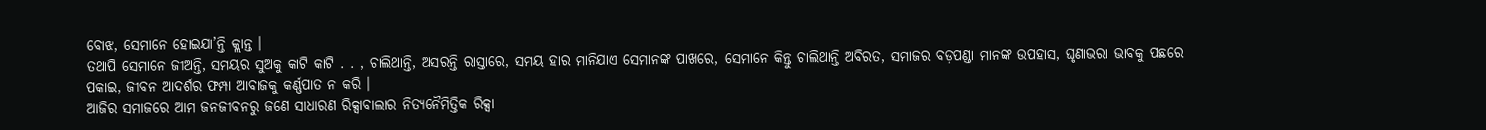ବୋଝ, ସେମାନେ ହୋଇଯା’ନ୍ତି କ୍ଲାନ୍ତ ।
ତଥାପି ସେମାନେ ଜୀଅନ୍ତି, ସମୟର ସୁଅକୁ କାଟି କାଟି . . , ଚାଲିଥାନ୍ତି, ଅସରନ୍ତି ରାସ୍ତାରେ, ସମୟ ହାର ମାନିଯାଏ ସେମାନଙ୍କ ପାଖରେ, ସେମାନେ କିନ୍ତୁ ଚାଲିଥାନ୍ତି ଅବିରତ, ସମାଜର ବଡ଼ପଣ୍ଡା ମାନଙ୍କ ଉପହାସ, ଘୃଣାଭରା ଭାବକୁ ପଛରେ ପକାଇ, ଜୀବନ ଆଦର୍ଶର ଫମ୍ପା ଆବାଜକୁ କର୍ଣ୍ଣପାତ ନ କରି ।
ଆଜିର ସମାଜରେ ଆମ ଜନଜୀବନରୁ ଜଣେ ସାଧାରଣ ରିକ୍ସାବାଲାର ନିତ୍ୟନୈମିତ୍ତିକ ରିକ୍ସା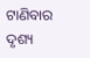ଟାଣିବାର ଦୃଶ୍ୟ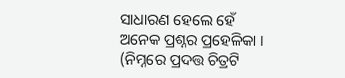ସାଧାରଣ ହେଲେ ହେଁ ଅନେକ ପ୍ରଶ୍ନର ପ୍ରହେଳିକା ।
(ନିମ୍ନରେ ପ୍ରଦତ୍ତ ଚିତ୍ରଟି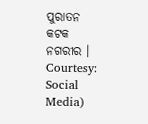ପୁରାତନ କଟକ ନଗରୀର । Courtesy: Social Media)